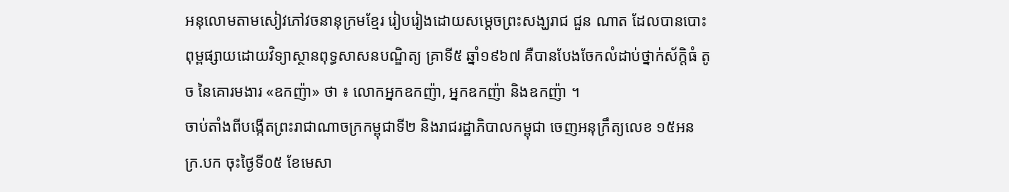អនុលោមតាមសៀវភៅវចនានុក្រមខ្មែរ រៀបរៀងដោយសម្តេចព្រះសង្ឃរាជ ជួន ណាត ដែលបានបោះពុម្ពផ្សាយដោយវិទ្យាស្ថានពុទ្ធសាសនបណ្ឌិត្យ គ្រាទី៥ ឆ្នាំ១៩៦៧ គឺបានបែងចែកលំដាប់ថ្នាក់ស័ក្តិធំ តូច នៃគោរមងារ «ឧកញ៉ា» ថា ៖ លោកអ្នកឧកញ៉ា, អ្នកឧកញ៉ា និងឧកញ៉ា ។
ចាប់តាំងពីបង្កើតព្រះរាជាណាចក្រកម្ពុជាទី២ និងរាជរដ្ឋាភិបាលកម្ពុជា ចេញអនុក្រឹត្យលេខ ១៥អនក្រ.បក ចុះថ្ងៃទី០៥ ខែមេសា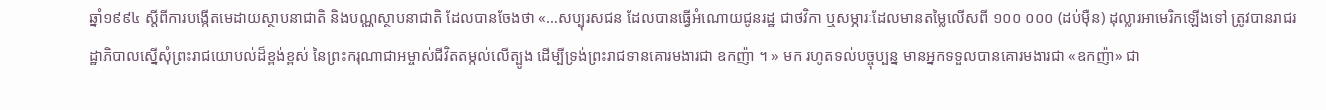ឆ្នាំ១៩៩៤ ស្តីពីការបង្កើតមេដាយស្ថាបនាជាតិ និងបណ្ណស្ថាបនាជាតិ ដែលបានចែងថា «…សប្បុរសជន ដែលបានធ្វើអំណោយជូនរដ្ឋ ជាថវិកា ឬសម្ភារៈដែលមានតម្លៃលើសពី ១០០ ០០០ (ដប់ម៉ឺន) ដុល្លារអាមេរិកឡើងទៅ ត្រូវបានរាជរដ្ឋាភិបាលស្នើសុំព្រះរាជយោបល់ដ៏ខ្ពង់ខ្ពស់ នៃព្រះករុណាជាអម្ចាស់ជីវិតតម្កល់លើត្បូង ដើម្បីទ្រង់ព្រះរាជទានគោរមងារជា ឧកញ៉ា ។ » មក រហូតទល់បច្ចុប្បន្ន មានអ្នកទទួលបានគោរមងារជា «ឧកញ៉ា» ជា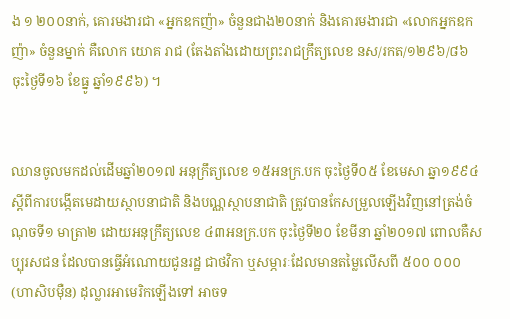ង ១ ២០០នាក់, គោរមងារជា «អ្នកឧកញ៉ា» ចំនួនជាង២០នាក់ និងគោរមងារជា «លោកអ្នកឧកញ៉ា» ចំនួនម្នាក់ គឺលោក យោគ រាជ (តែងតាំងដោយព្រះរាជក្រឹត្យលេខ នស/រកត/១២៩៦/៨៦ ចុះថ្ងៃទី១៦ ខែធ្នូ ឆ្នាំ១៩៩៦) ។


ឈានចូលមកដល់ដើមឆ្នាំ២០១៧ អនុក្រឹត្យលេខ ១៥អនក្រ.បក ចុះថ្ងៃទី០៥ ខែមេសា ឆ្នា១៩៩៤ ស្តីពីការបង្កើតមេដាយស្ថាបនាជាតិ និងបណ្ណស្ថាបនាជាតិ ត្រូវបានកែសម្រួលឡើងវិញនៅត្រង់ចំណុចទី១ មាត្រា២ ដោយអនុក្រឹត្យលេខ ៤៣អនក្រ.បក ចុះថ្ងៃទី២០ ខែមីនា ឆ្នាំ២០១៧ ពោលគឺសប្បុរសជន ដែលបានធ្វើអំណោយជូនរដ្ឋ ជាថវិកា ឬសម្ភារៈដែលមានតម្លៃលើសពី ៥០០ ០០០ (ហាសិបម៉ឺន) ដុល្លារអាមេរិកឡើងទៅ អាចទ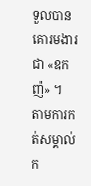ទួលបានគោរមងារជា «ឧកញ៉» ។
តាមការកត់សម្គាល់ក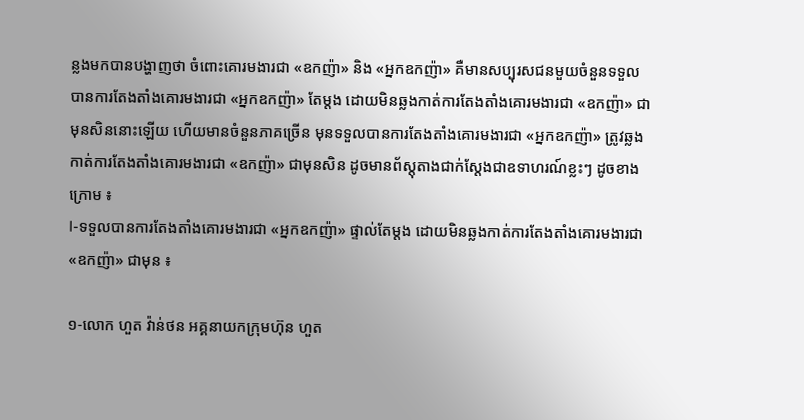ន្លងមកបានបង្ហាញថា ចំពោះគោរមងារជា «ឧកញ៉ា» និង «អ្នកឧកញ៉ា» គឺមានសប្បុរសជនមួយចំនួនទទួលបានការតែងតាំងគោរមងារជា «អ្នកឧកញ៉ា» តែម្តង ដោយមិនឆ្លងកាត់ការតែងតាំងគោរមងារជា «ឧកញ៉ា» ជាមុនសិននោះឡើយ ហើយមានចំនួនភាគច្រើន មុនទទួលបានការតែងតាំងគោរមងារជា «អ្នកឧកញ៉ា» ត្រូវឆ្លងកាត់ការតែងតាំងគោរមងារជា «ឧកញ៉ា» ជាមុនសិន ដូចមានព័ស្តុតាងជាក់ស្តែងជាឧទាហរណ៍ខ្លះៗ ដូចខាងក្រោម ៖
I-ទទួលបានការតែងតាំងគោរមងារជា «អ្នកឧកញ៉ា» ផ្ទាល់តែម្តង ដោយមិនឆ្លងកាត់ការតែងតាំងគោរមងារជា «ឧកញ៉ា» ជាមុន ៖

១-លោក ហួត វ៉ាន់ថន អគ្គនាយកក្រុមហ៊ុន ហួត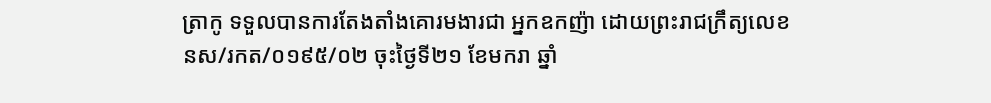ត្រាកូ ទទួលបានការតែងតាំងគោរមងារជា អ្នកឧកញ៉ា ដោយព្រះរាជក្រឹត្យលេខ នស/រកត/០១៩៥/០២ ចុះថ្ងៃទី២១ ខែមករា ឆ្នាំ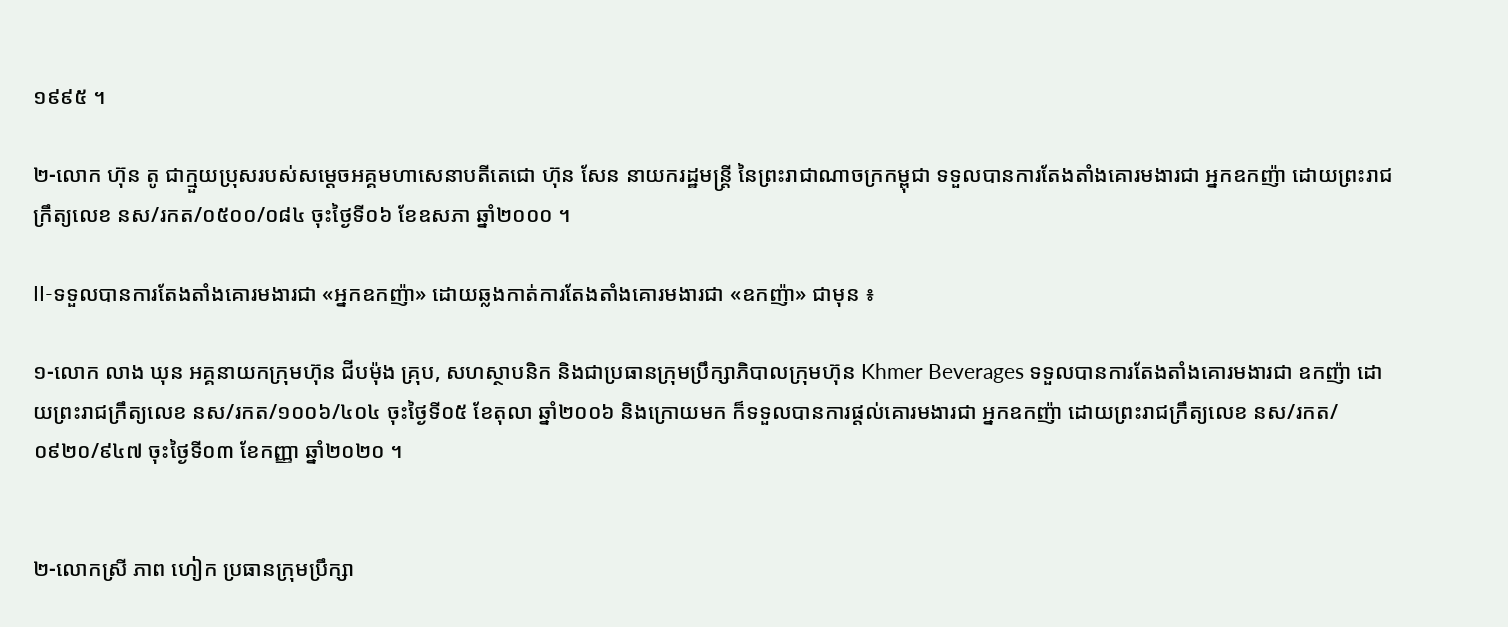១៩៩៥ ។

២-លោក ហ៊ុន តូ ជាក្មួយប្រុសរបស់សម្តេចអគ្គមហាសេនាបតីតេជោ ហ៊ុន សែន នាយករដ្ឋមន្ត្រី នៃព្រះរាជាណាចក្រកម្ពុជា ទទួលបានការតែងតាំងគោរមងារជា អ្នកឧកញ៉ា ដោយព្រះរាជក្រឹត្យលេខ នស/រកត/០៥០០/០៨៤ ចុះថ្ងៃទី០៦ ខែឧសភា ឆ្នាំ២០០០ ។

II-ទទួលបានការតែងតាំងគោរមងារជា «អ្នកឧកញ៉ា» ដោយឆ្លងកាត់ការតែងតាំងគោរមងារជា «ឧកញ៉ា» ជាមុន ៖

១-លោក លាង ឃុន អគ្គនាយកក្រុមហ៊ុន ជីបម៉ុង គ្រុប, សហស្ថាបនិក និងជាប្រធានក្រុមប្រឹក្សាភិបាលក្រុមហ៊ុន Khmer Beverages ទទួលបានការតែងតាំងគោរមងារជា ឧកញ៉ា ដោយព្រះរាជក្រឹត្យលេខ នស/រកត/១០០៦/៤០៤ ចុះថ្ងៃទី០៥ ខែតុលា ឆ្នាំ២០០៦ និងក្រោយមក ក៏ទទួលបានការផ្តល់គោរមងារជា អ្នកឧកញ៉ា ដោយព្រះរាជក្រឹត្យលេខ នស/រកត/០៩២០/៩៤៧ ចុះថ្ងៃទី០៣ ខែកញ្ញា ឆ្នាំ២០២០ ។


២-លោកស្រី ភាព ហៀក ប្រធានក្រុមប្រឹក្សា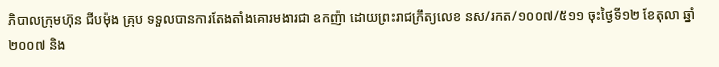ភិបាលក្រុមហ៊ុន ជីបម៉ុង គ្រុប ទទួលបានការតែងតាំងគោរមងារជា ឧកញ៉ា ដោយព្រះរាជក្រឹត្យលេខ នស/រកត/១០០៧/៥១១ ចុះថ្ងៃទី១២ ខែតុលា ឆ្នាំ២០០៧ និង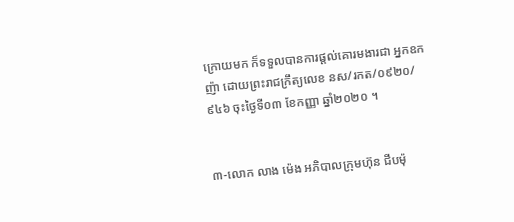ក្រោយមក ក៏ទទួលបានការផ្តល់គោរមងារជា អ្នកឧកញ៉ា ដោយព្រះរាជក្រឹត្យលេខ នស/រកត/០៩២០/៩៤៦ ចុះថ្ងៃទី០៣ ខែកញ្ញា ឆ្នាំ២០២០ ។


៣-លោក លាង ម៉េង អភិបាលក្រុមហ៊ុន ជីបម៉ុ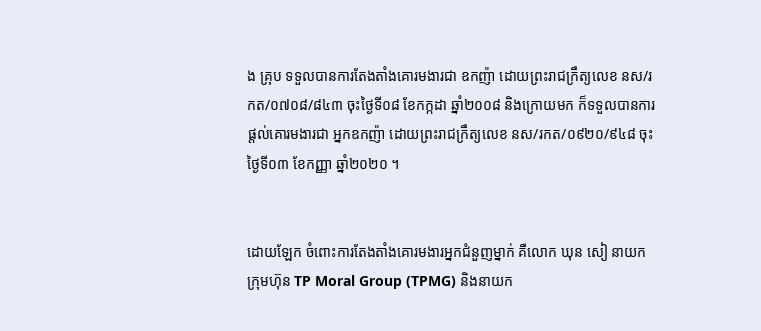ង គ្រុប ទទួលបានការតែងតាំងគោរមងារជា ឧកញ៉ា ដោយព្រះរាជក្រឹត្យលេខ នស/រកត/០៧០៨/៨៤៣ ចុះថ្ងៃទី០៨ ខែកក្កដា ឆ្នាំ២០០៨ និងក្រោយមក ក៏ទទួលបានការផ្តល់គោរមងារជា អ្នកឧកញ៉ា ដោយព្រះរាជក្រឹត្យលេខ នស/រកត/០៩២០/៩៤៨ ចុះថ្ងៃទី០៣ ខែកញ្ញា ឆ្នាំ២០២០ ។


ដោយឡែក ចំពោះការតែងតាំងគោរមងារអ្នកជំនួញម្នាក់ គឺលោក ឃុន សៀ នាយកក្រុមហ៊ុន TP Moral Group (TPMG) និងនាយក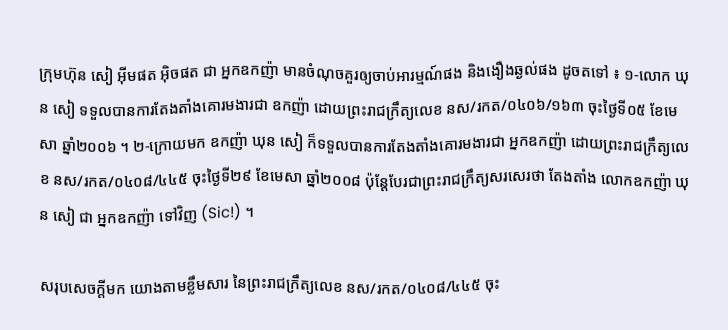ក្រុមហ៊ុន សៀ អ៊ីមផត អ៊ិចផត ជា អ្នកឧកញ៉ា មានចំណុចគួរឲ្យចាប់អារម្មណ៍ផង និងងឿងឆ្ងល់ផង ដូចតទៅ ៖ ១-លោក ឃុន សៀ ទទួលបានការតែងតាំងគោរមងារជា ឧកញ៉ា ដោយព្រះរាជក្រឹត្យលេខ នស/រកត/០៤០៦/១៦៣ ចុះថ្ងៃទី០៥ ខែមេសា ឆ្នាំ២០០៦ ។ ២-ក្រោយមក ឧកញ៉ា ឃុន សៀ ក៏ទទួលបានការតែងតាំងគោរមងារជា អ្នកឧកញ៉ា ដោយព្រះរាជក្រឹត្យលេខ នស/រកត/០៤០៨/៤៤៥ ចុះថ្ងៃទី២៩ ខែមេសា ឆ្នាំ២០០៨ ប៉ុន្តែបែរជាព្រះរាជក្រឹត្យសរសេរថា តែងតាំង លោកឧកញ៉ា ឃុន សៀ ជា អ្នកឧកញ៉ា ទៅវិញ (Sic!) ។

សរុបសេចក្តីមក យោងតាមខ្លឹមសារ នៃព្រះរាជក្រឹត្យលេខ នស/រកត/០៤០៨/៤៤៥ ចុះ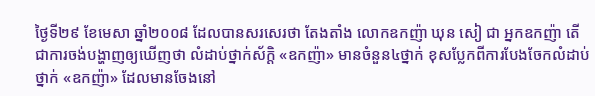ថ្ងៃទី២៩ ខែមេសា ឆ្នាំ២០០៨ ដែលបានសរសេរថា តែងតាំង លោកឧកញ៉ា ឃុន សៀ ជា អ្នកឧកញ៉ា តើជាការចង់បង្ហាញឲ្យឃើញថា លំដាប់ថ្នាក់ស័ក្តិ «ឧកញ៉ា» មានចំនួន៤ថ្នាក់ ខុសប្លែកពីការបែងចែកលំដាប់ថ្នាក់ «ឧកញ៉ា» ដែលមានចែងនៅ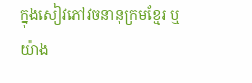ក្នុងសៀវភៅវចនានុក្រមខ្មែរ ឬយ៉ាង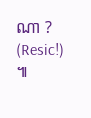ណា ? (Resic!) ៕